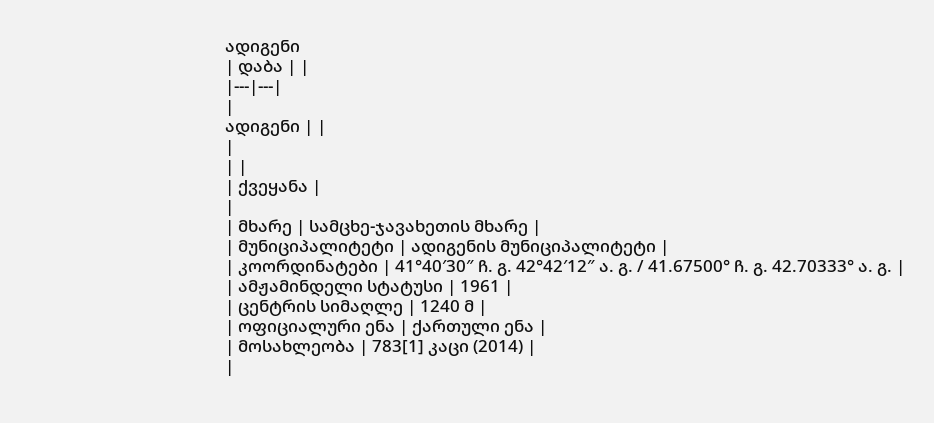ადიგენი
| დაბა | |
|---|---|
|
ადიგენი | |
|
| |
| ქვეყანა |
|
| მხარე | სამცხე-ჯავახეთის მხარე |
| მუნიციპალიტეტი | ადიგენის მუნიციპალიტეტი |
| კოორდინატები | 41°40′30″ ჩ. გ. 42°42′12″ ა. გ. / 41.67500° ჩ. გ. 42.70333° ა. გ. |
| ამჟამინდელი სტატუსი | 1961 |
| ცენტრის სიმაღლე | 1240 მ |
| ოფიციალური ენა | ქართული ენა |
| მოსახლეობა | 783[1] კაცი (2014) |
|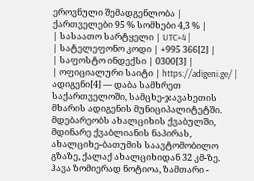ეროვნული შემადგენლობა |
ქართველები 95 % სომხები 4,3 % |
| სასაათო სარტყელი | UTC+4 |
| სატელეფონო კოდი | +995 366[2] |
| საფოსტო ინდექსი | 0300[3] |
| ოფიციალური საიტი | https://adigeni.ge/ |
ადიგენი[4] — დაბა სამხრეთ საქართველოში, სამცხე-ჯავახეთის მხარის ადიგენის მუნიციპალიტეტში. მდებარეობს ახალციხის ქვაბულში, მდინარე ქვაბლიანის ნაპირას, ახალციხე-ბათუმის საავტომობილო გზაზე, ქალაქ ახალციხიდან 32 კმ-ზე. ჰავა ზომიერად ნოტიოა, ზამთარი -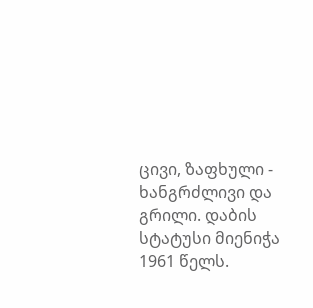ცივი, ზაფხული - ხანგრძლივი და გრილი. დაბის სტატუსი მიენიჭა 1961 წელს.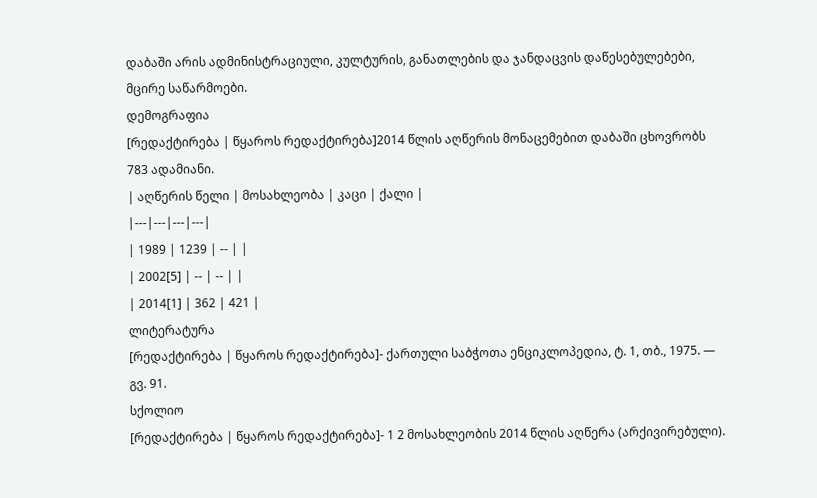დაბაში არის ადმინისტრაციული, კულტურის, განათლების და ჯანდაცვის დაწესებულებები, მცირე საწარმოები.
დემოგრაფია
[რედაქტირება | წყაროს რედაქტირება]2014 წლის აღწერის მონაცემებით დაბაში ცხოვრობს 783 ადამიანი.
| აღწერის წელი | მოსახლეობა | კაცი | ქალი |
|---|---|---|---|
| 1989 | 1239 | -- | |
| 2002[5] | -- | -- | |
| 2014[1] | 362 | 421 |
ლიტერატურა
[რედაქტირება | წყაროს რედაქტირება]- ქართული საბჭოთა ენციკლოპედია, ტ. 1, თბ., 1975. — გვ. 91.
სქოლიო
[რედაქტირება | წყაროს რედაქტირება]- 1 2 მოსახლეობის 2014 წლის აღწერა (არქივირებული).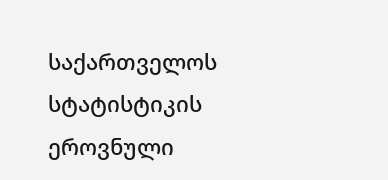საქართველოს სტატისტიკის ეროვნული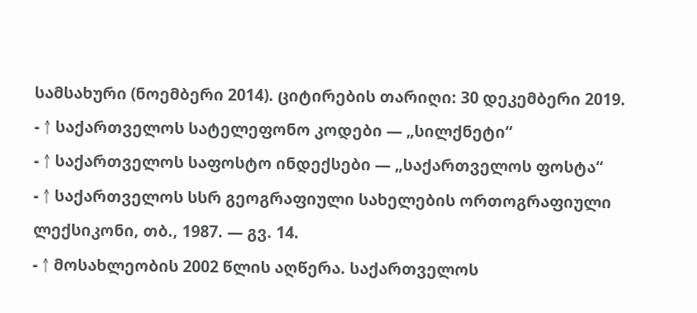სამსახური (ნოემბერი 2014). ციტირების თარიღი: 30 დეკემბერი 2019.
- ↑ საქართველოს სატელეფონო კოდები — „სილქნეტი“
- ↑ საქართველოს საფოსტო ინდექსები — „საქართველოს ფოსტა“
- ↑ საქართველოს სსრ გეოგრაფიული სახელების ორთოგრაფიული ლექსიკონი, თბ., 1987. — გვ. 14.
- ↑ მოსახლეობის 2002 წლის აღწერა. საქართველოს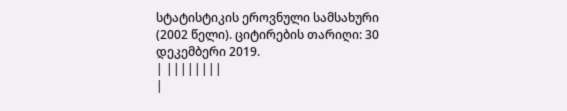სტატისტიკის ეროვნული სამსახური (2002 წელი). ციტირების თარიღი: 30 დეკემბერი 2019.
| ||||||||
|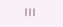|||